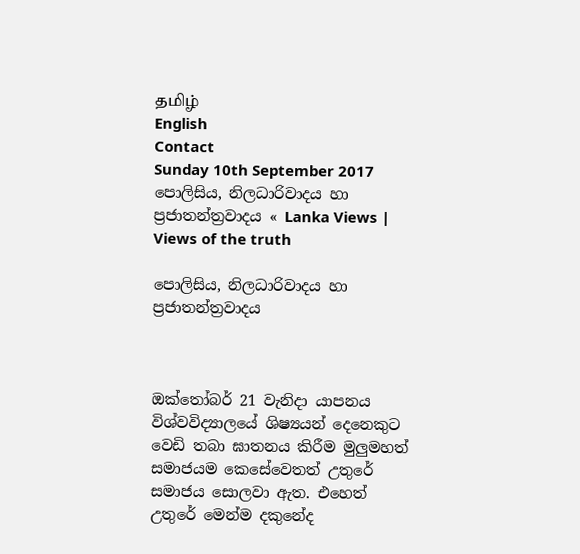தமிழ்
English
Contact
Sunday 10th September 2017
පොලිසිය, නිලධාරිවාදය හා ප්‍රජාතන්ත්‍රවාදය « Lanka Views | Views of the truth

පොලිසිය, නිලධාරිවාදය හා ප්‍රජාතන්ත්‍රවාදය



ඔක්තෝබර් 21 වැනිදා යාපනය විශ්වවිද්‍යාලයේ ශිෂ්‍යයන් දෙනෙකුට වෙඩි තබා ඝාතනය කිරීම මුලුමහත් සමාජයම කෙසේවෙතත් උතුරේ සමාජය සොලවා ඇත. එහෙත් උතුරේ මෙන්ම දකුනේද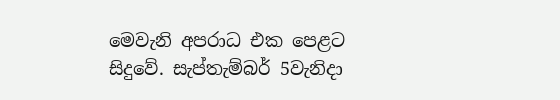මෙවැනි අපරාධ එක පෙළට සිදුවේ. සැප්තැම්බර් 5වැනිදා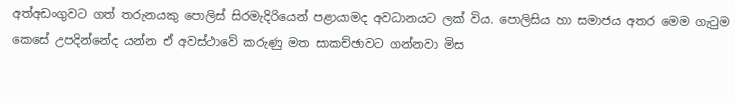අත්අඩංගුවට ගත් තරුනයකු පොලිස් සිරමැදිරියෙන් පළායාමද අවධානයට ලක් විය. පොලිසිය හා සමාජය අතර මෙම ගැටුම කෙසේ උපදින්නේද යන්න ඒ අවස්ථාවේ කරුණු මත සාකච්ඡාවට ගන්නවා මිස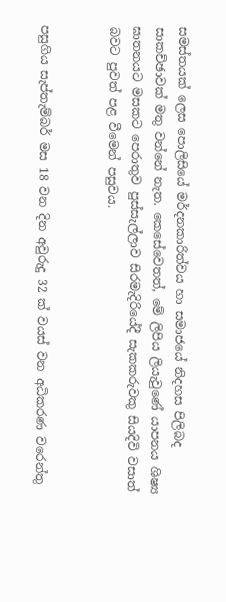සමස්තයක් ලෙස පොලිසියේ මර්දනකාරිත්වය හා සමාජයේ නිදහස පිලිබද සාකච්ඡාවක් මතු වන්නේ නැත. කෙසේවෙතත්, මේ ලිපිය ලියැවුණේ යාපනය ශිෂ්‍ය ඝාතනයට මසකට පෙරාතුව පුස්සැල්ලාව සිරමැදිරියේදී සැකකරුවකු සියදිවි වසාත් බවට පුවත් පළ වීමෙන් පසුවය.


පසුගිය සැප්තැම්බර් මස 18 වන දින අවුරුදු 32 ක් වයස් වන අධිකරණ වරෙන්තු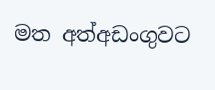මත අත්අඩංගුවට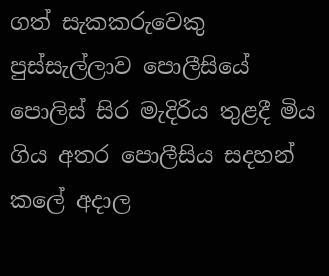ගත් සැකකරුවෙකු පුස්සැල්ලාව පොලීසියේ පොලිස් සිර මැදිරිය තුළදී මිය ගිය අතර පොලීසිය සදහන් කලේ අදාල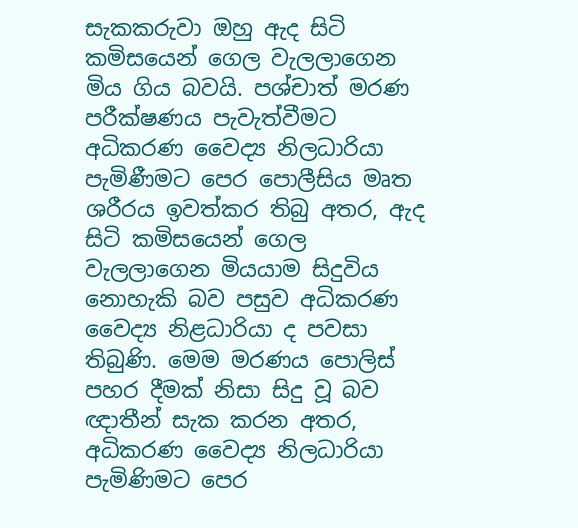සැකකරුවා ඔහු ඇද සිටි කමිසයෙන් ගෙල වැලලාගෙන මිය ගිය බවයි. පශ්චාත් මරණ පරීක්ෂණය පැවැත්වීමට අධිකරණ වෛද්‍ය නිලධාරියා පැමිණීමට පෙර පොලීසිය මෘත ශරීරය ඉවත්කර තිබු අතර, ඇද සිටි කමිසයෙන් ගෙල වැලලාගෙන මියයාම සිදුවිය නොහැකි බව පසුව අධිකරණ වෛද්‍ය නිළධාරියා ද පවසා තිබුණි. මෙම මරණය පොලිස් පහර දීමක් නිසා සිදු වූ බව ඥාතීන් සැක කරන අතර, අධිකරණ වෛද්‍ය නිලධාරියා පැමිණිමට පෙර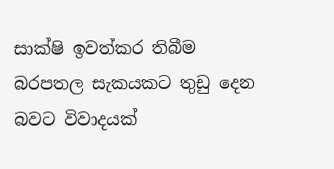සාක්ෂි ඉවත්කර තිබීම බරපතල සැකයකට තුඩු දෙන බවට විවාදයක්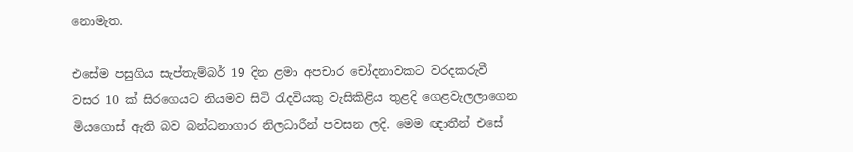නොමැත.

එසේම පසුගිය සැප්තැම්බර් 19 දින ළමා අපචාර චෝදනාවකට වරදකරුවී වසර 10 ක් සිරගෙයට නියමව සිටි රැදවියකු වැසිකිළිය තුළදි ගෙළවැලලාගෙන මියගොස් ඇති බව බන්ධනාගාර නිලධාරීන් පවසන ලදි. මෙම ඥාතීන් එසේ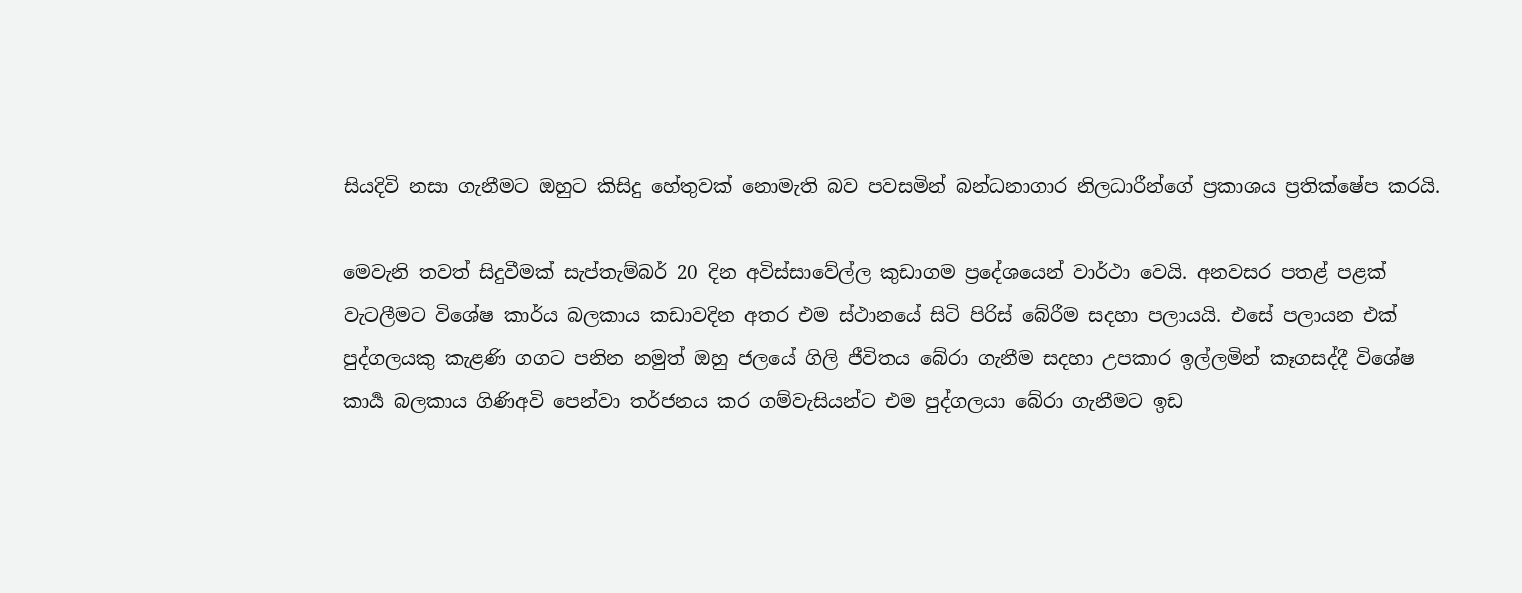සියදිවි නසා ගැනීමට ඔහුට කිසිදු හේතුවක් නොමැති බව පවසමින් බන්ධනාගාර නිලධාරීන්ගේ ප්‍රකාශය ප්‍රතික්ෂේප කරයි.

මෙවැනි තවත් සිදුවීමක් සැප්තැම්බර් 20 දින අවිස්සාවේල්ල කුඩාගම ප්‍රදේශයෙන් වාර්ථා වෙයි. අනවසර පතළ් පළක් වැටලීමට විශේෂ කාර්ය බලකාය කඩාවදින අතර එම ස්ථානයේ සිටි පිරිස් බේරීම සදහා පලායයි. එසේ පලායන එක් පුද්ගලයකු කැළණි ගගට පනින නමුත් ඔහු ජලයේ ගිලි ජීවිතය බේරා ගැනීම සදහා උපකාර ඉල්ලමින් කෑගසද්දී විශේෂ කාර්‍ය බලකාය ගිණිඅවි පෙන්වා තර්ජනය කර ගම්වැසියන්ට එම පුද්ගලයා බේරා ගැනීමට ඉඩ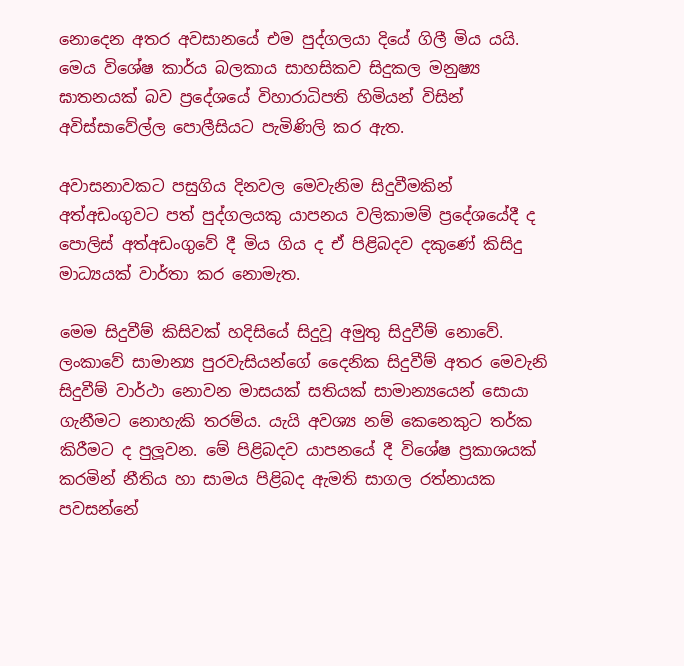නොදෙන අතර අවසානයේ එම පුද්ගලයා දියේ ගිලී මිය යයි. මෙය විශේෂ කාර්ය බලකාය සාහසිකව සිදුකල මනුෂ්‍ය ඝාතනයක් බව ප්‍රදේශයේ විහාරාධිපති හිමියන් විසින් අවිස්සාවේල්ල පොලීසියට පැමිණිලි කර ඇත.

අවාසනාවකට පසුගිය දිනවල මෙවැනිම සිදුවීමකින් අත්අඩංගුවට පත් පුද්ගලයකු යාපනය වලිකාමම් ප්‍රදේශයේදී ද පොලිස් අත්අඩංගුවේ දී මිය ගිය ද ඒ පිළිබදව දකුණේ කිසිදු මාධ්‍යයක් වාර්තා කර නොමැත.

මෙම සිදුවීම් කිසිවක් හදිසියේ සිදුවූ අමුතු සිදුවීම් නොවේ. ලංකාවේ සාමාන්‍ය පුරවැසියන්ගේ දෛනික සිදුවීම් අතර මෙවැනි සිදුවීම් වාර්ථා නොවන මාසයක් සතියක් සාමාන්‍යයෙන් සොයා ගැනීමට නොහැකි තරම්ය. යැයි අවශ්‍ය නම් කෙනෙකුට තර්ක කිරීමට ද පුලූවන. මේ පිළිබදව යාපනයේ දී විශේෂ ප්‍රකාශයක් කරමින් නීතිය හා සාමය පිළිබද ඇමති සාගල රත්නායක පවසන්නේ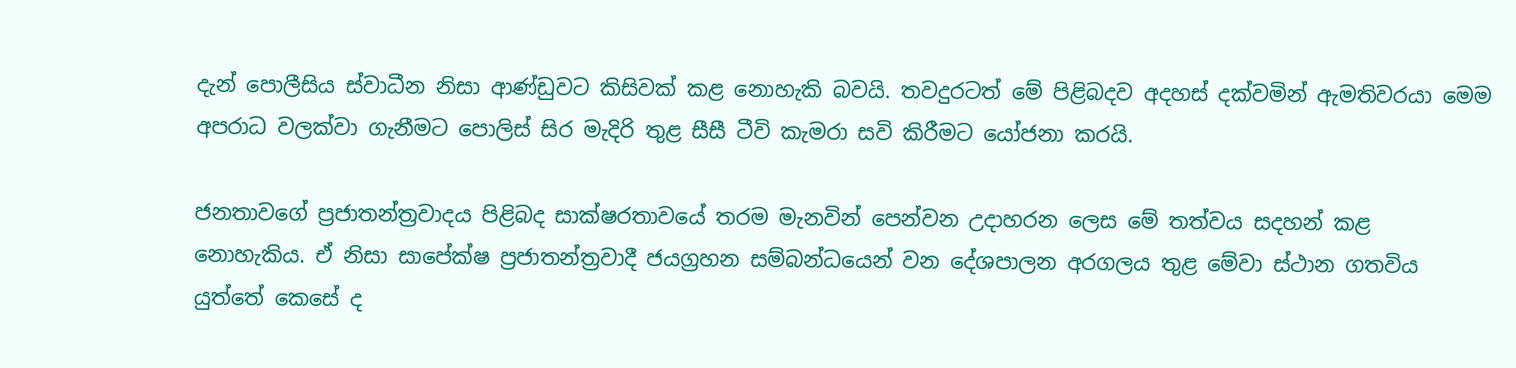දැන් පොලීසිය ස්වාධීන නිසා ආණ්ඩුවට කිසිවක් කළ නොහැකි බවයි. තවදුරටත් මේ පිළිබදව අදහස් දක්වමින් ඇමතිවරයා මෙම අපරාධ වලක්වා ගැනීමට පොලිස් සිර මැදිරි තුළ සීසී ටීවි කැමරා සවි කිරීමට යෝජනා කරයි.

ජනතාවගේ ප්‍රජාතන්ත්‍රවාදය පිළිබද සාක්ෂරතාවයේ තරම මැනවින් පෙන්වන උදාහරන ලෙස මේ තත්වය සදහන් කළ නොහැකිය. ඒ නිසා සාපේක්ෂ ප්‍රජාතන්ත්‍රවාදී ජයග්‍රහන සම්බන්ධයෙන් වන දේශපාලන අරගලය තුළ මේවා ස්ථාන ගතවිය යුත්තේ කෙසේ ද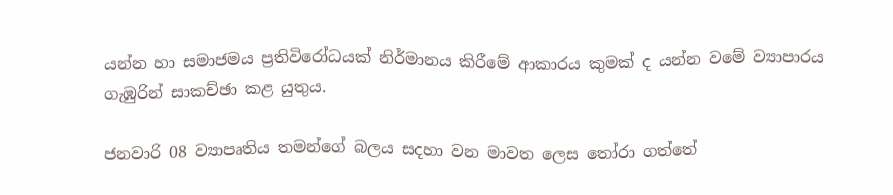යන්න හා සමාජමය ප්‍රතිවිරෝධයක් නිර්මානය කිරීමේ ආකාරය කුමක් ද යන්න වමේ ව්‍යාපාරය ගැඹුරින් සාකච්ඡා කළ යුතුය.

ජනවාරි 08 ව්‍යාපෘතිය තමන්ගේ බලය සදහා වන මාවත ලෙස තෝරා ගත්තේ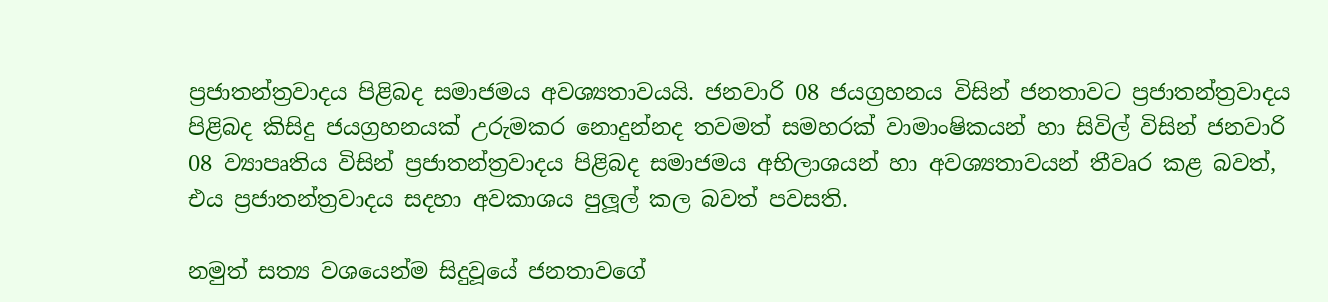ප්‍රජාතන්ත්‍රවාදය පිළිබද සමාජමය අවශ්‍යතාවයයි. ජනවාරි 08 ජයග්‍රහනය විසින් ජනතාවට ප්‍රජාතන්ත්‍රවාදය පිළිබද කිසිදු ජයග්‍රහනයක් උරුමකර නොදුන්නද තවමත් සමහරක් වාමාංෂිකයන් හා සිවිල් විසින් ජනවාරි 08 ව්‍යාපෘතිය විසින් ප්‍රජාතන්ත්‍රවාදය පිළිබද සමාජමය අභිලාශයන් හා අවශ්‍යතාවයන් තීවෘර කළ බවත්, එය ප්‍රජාතන්ත්‍රවාදය සදහා අවකාශය පුලූල් කල බවත් පවසති.

නමුත් සත්‍ය වශයෙන්ම සිදුවූයේ ජනතාවගේ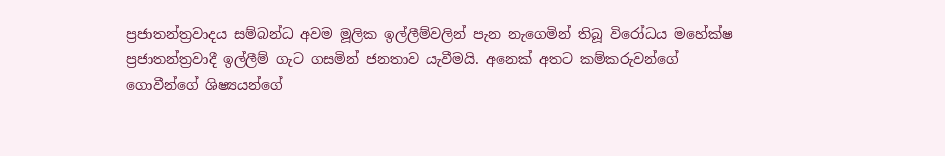ප්‍රජාතන්ත්‍රවාදය සම්බන්ධ අවම මූලික ඉල්ලීම්වලින් පැන නැගෙමින් තිබූ විරෝධය මහේක්ෂ ප්‍රජාතන්ත්‍රවාදී ඉල්ලීම් ගැට ගසමින් ජනතාව යැවීමයි. අනෙක් අතට කම්කරුවන්ගේ ගොවීන්ගේ ශිෂ්‍යයන්ගේ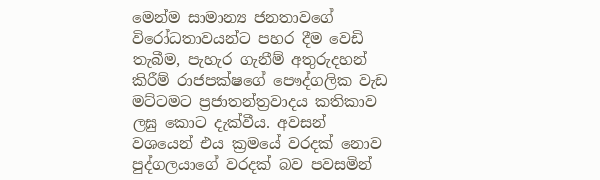මෙන්ම සාමාන්‍ය ජනතාවගේ විරෝධතාවයන්ට පහර දීම වෙඩි තැබීම, පැහැර ගැනීම් අතුරුදහන් කිරීම් රාජපක්ෂගේ පෞද්ගලික වැඩ මට්ටමට ප්‍රජාතන්ත්‍රවාදය කතිකාව ලඝු කොට දැක්වීය. අවසන් වශයෙන් එය ක්‍රමයේ වරදක් නොව පුද්ගලයාගේ වරදක් බව පවසමින්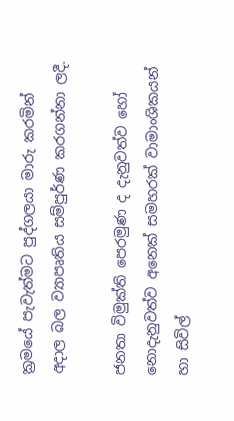ක්‍රමයේ පැවැත්මට පුද්ගලයා මාරු කරමින් අදාල බල ව්‍යාපෘතිය සම්පුර්ණ කරගන්නා ලදී.

ජනතා විමුක්ති පෙරමුණ ද දැනුවත්ව හෝ නොදැනුවත්ව අනෙක් සමහරක් වාමාංශිකයන් හා සිවිල්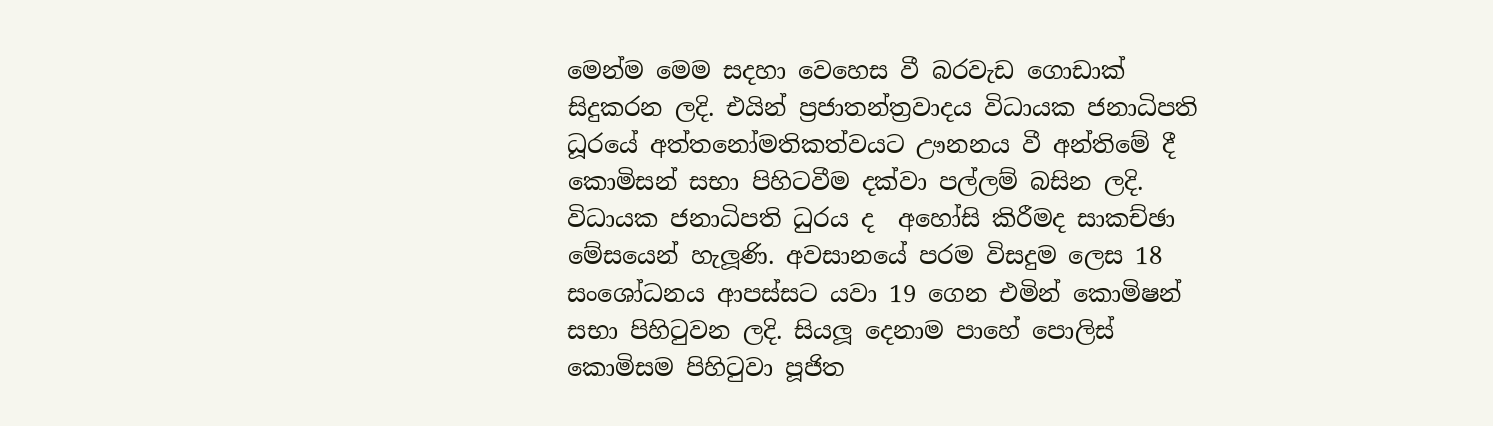මෙන්ම මෙම සදහා වෙහෙස වී බරවැඩ ගොඩාක් සිදුකරන ලදි. එයින් ප්‍රජාතන්ත්‍රවාදය විධායක ජනාධිපති ධූරයේ අත්තනෝමතිකත්වයට ඌනනය වී අන්තිමේ දී කොමිසන් සභා පිහිටවීම දක්වා පල්ලම් බසින ලදි. විධායක ජනාධිපති ධුරය ද  අහෝසි කිරීමද සාකච්ඡා මේසයෙන් හැලූණි. අවසානයේ පරම විසදුම ලෙස 18 සංශෝධනය ආපස්සට යවා 19 ගෙන එමින් කොමිෂන් සභා පිහිටුවන ලදි. සියලූ දෙනාම පාහේ පොලිස් කොමිසම පිහිටුවා පූජිත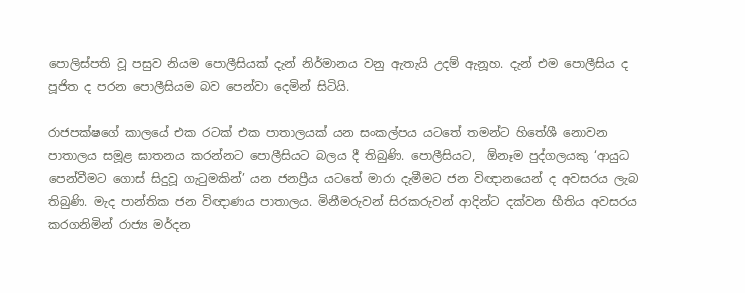පොලිස්පති වූ පසුව නියම පොලීසියක් දැන් නිර්මානය වනු ඇතැයි උදම් ඇනූහ. දැන් එම පොලීසිය ද පූජිත ද පරන පොලීසියම බව පෙන්වා දෙමින් සිටියි.

රාජපක්ෂගේ කාලයේ එක රටක් එක පාතාලයක් යන සංකල්පය යටතේ තමන්ට හිතේශී නොවන පාතාලය සමූළ ඝාතනය කරන්නට පොලීසියට බලය දී තිබුණි. පොලීසියට,  ඕනෑම පුද්ගලයකු ‘ආයුධ පෙන්වීමට ගොස් සිදුවූ ගැටුමකින්’ යන ජනප්‍රීය යටතේ මාරා දැමීමට ජන විඥානයෙන් ද අවසරය ලැබ තිබුණි. මැද පාන්තික ජන විඥාණය පාතාලය. මිනීමරුවන් සිරකරුවන් ආදින්ට දක්වන භීතිය අවසරය කරගනිමින් රාජ්‍ය මර්දන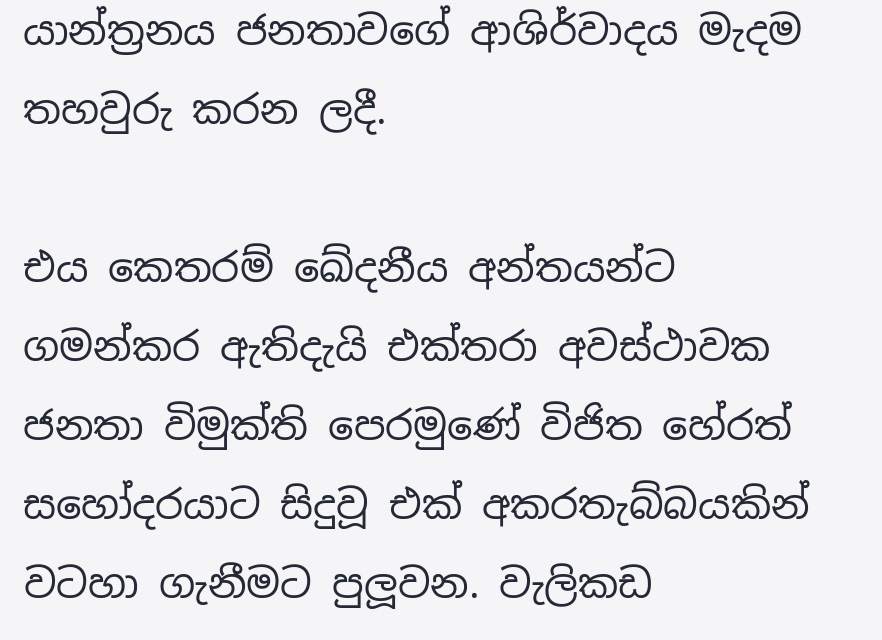යාන්ත්‍රනය ජනතාවගේ ආශිර්වාදය මැදම තහවුරු කරන ලදී.

එය කෙතරම් ඛේදනීය අන්තයන්ට ගමන්කර ඇතිදැයි එක්තරා අවස්ථාවක ජනතා විමුක්ති පෙරමුණේ විජිත හේරත් සහෝදරයාට සිදුවූ එක් අකරතැබ්බයකින් වටහා ගැනීමට පුලූවන. වැලිකඩ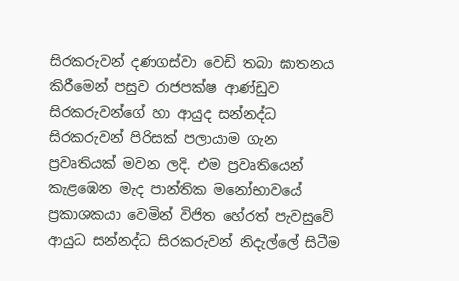සිරකරුවන් දණගස්වා වෙඩි තබා ඝාතනය කිරීමෙන් පසුව රාජපක්ෂ ආණ්ඩුව සිරකරුවන්ගේ හා ආයුද සන්නද්ධ සිරකරුවන් පිරිසක් පලායාම ගැන ප්‍රවෘතියක් මවන ලදි. එම ප්‍රවෘතියෙන් කැළඹෙන මැද පාන්තික මනෝභාවයේ ප්‍රකාශකයා වෙමින් විජිත හේරත් පැවසුවේ ආයුධ සන්නද්ධ සිරකරුවන් නිදැල්ලේ සිටීම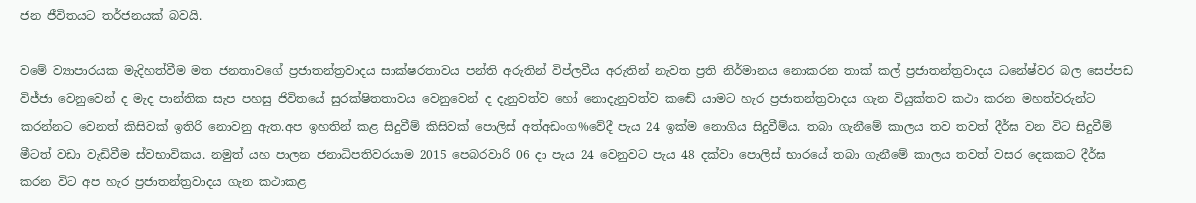ජන ජීවිතයට තර්ජනයක් බවයි.

වමේ ව්‍යාපාරයක මැදිහත්වීම මත ජනතාවගේ ප්‍රජාතන්ත්‍රවාදය සාක්ෂරතාවය පන්ති අරුතින් විප්ලවීය අරුතින් නැවත ප්‍රති නිර්මානය නොකරන තාක් කල් ප්‍රජාතන්ත්‍රවාදය ධනේෂ්වර බල සෙප්පඩ විජ්ජා වෙනුවෙන් ද මැද පාන්තික සැප පහසු ජිවිතයේ සුරක්ෂිතතාවය වෙනුවෙන් ද දැනුවත්ව හෝ නොදැනුවත්ව කඬේ යාමට හැර ප්‍රජාතන්ත්‍රවාදය ගැන වියුක්තව කථා කරන මහත්වරුන්ට කරන්නට වෙනත් කිසිවක් ඉතිරි නොවනු ඇත.අප ඉහතින් කළ සිදුවීම් කිසිවක් පොලිස් අත්අඩංග%වේදී පැය 24 ඉක්ම නොගිය සිදුවීම්ය. තබා ගැනීමේ කාලය තව තවත් දීර්ඝ වන විට සිදුවීම් මීටත් වඩා වැඩිවීම ස්වභාවිකය. නමුත් යහ පාලන ජනාධිපතිවරයාම 2015 පෙබරවාරි 06 දා පැය 24 වෙනුවට පැය 48 දක්වා පොලිස් භාරයේ තබා ගැනීමේ කාලය තවත් වසර දෙකකට දීර්ඝ කරන විට අප හැර ප්‍රජාතන්ත්‍රවාදය ගැන කථාකළ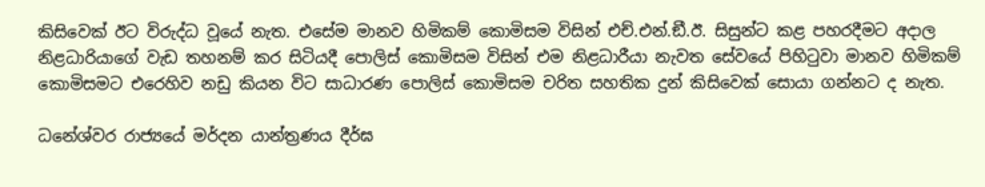කිසිවෙක් ඊට විරුද්ධ වූයේ නැත. එසේම මානව හිමිකම් කොමිසම විසින් එච්.එන්.ඞී.ඊ. සිසුන්ට කළ පහරදීමට අදාල නිළධාරියාගේ වැඩ තහනම් කර සිටියදී පොලිස් කොමිසම විසින් එම නිළධාරීයා නැවත සේවයේ පිහිටුවා මානව හිමිකම් කොමිසමට එරෙහිව නඩු කියන විට සාධාරණ පොලිස් කොමිසම චරිත සහතික දුන් කිසිවෙක් සොයා ගන්නට ද නැත.

ධනේශ්වර රාජ්‍යයේ මර්දන යාන්ත්‍රණය දීර්ඝ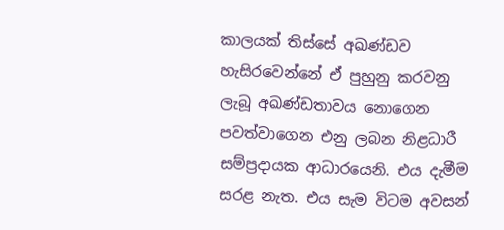කාලයක් තිස්සේ අඛණ්ඩව හැසිරවෙන්නේ ඒ පුහුනු කරවනු ලැබූ අඛණ්ඩතාවය නොගෙන පවත්වාගෙන එනු ලබන නිළධාරී සම්ප්‍රදායක ආධාරයෙනි. එය දැමීම සරළ නැත. එය සැම විටම අවසන්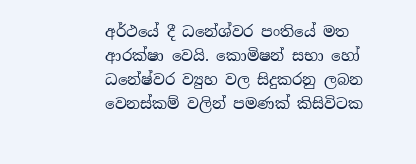අර්ථයේ දී ධනේශ්වර පංතියේ මත ආරක්ෂා වෙයි. කොමිෂන් සභා හෝ ධනේෂ්වර ව්‍යුහ වල සිදුකරනු ලබන වෙනස්කම් වලින් පමණක් කිසිවිටක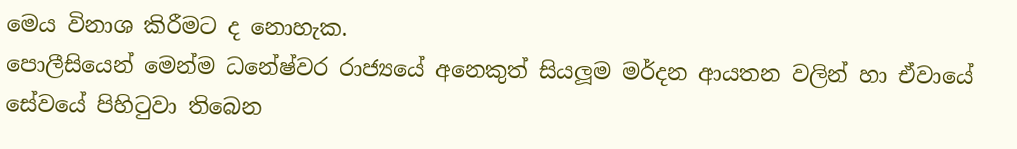මෙය විනාශ කිරීමට ද නොහැක.
පොලීසියෙන් මෙන්ම ධනේෂ්වර රාජ්‍යයේ අනෙකුත් සියලූම මර්දන ආයතන වලින් හා ඒවායේ සේවයේ පිහිටුවා තිබෙන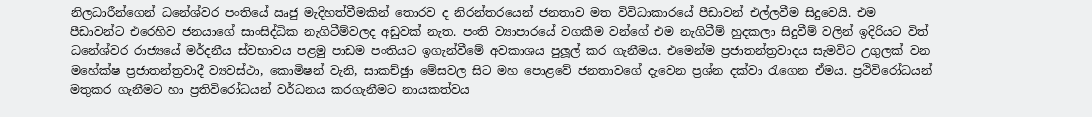නිලධාරීන්ගෙන් ධනේශ්වර පංතියේ ඍජු මැදිහත්වීමකින් තොරව ද නිරන්තරයෙන් ජනතාව මත විවිධාකාරයේ පීඩාවන් එල්ලවීම සිදුවෙයි. එම පීඩාවන්ට එරෙහිව ජනයාගේ සාංසිද්ධික නැගිටීම්වලද අඩුවක් නැත. පංති ව්‍යාපාරයේ වගකීම වන්ගේ එම නැගිටීම් හුදකලා සිදුවීම් වලින් ඉදිරියට විත් ධනේශ්වර රාජ්‍යයේ මර්දනීය ස්වභාවය පළමු පාඩම පංතියට ඉගැන්වීමේ අවකාශය පුලූල් කර ගැනීමය. එමෙන්ම ප්‍රජාතන්ත්‍රවාදය සැමවිට උගුලක් වන මහේක්ෂ ප්‍රජාතන්ත්‍රවාදී ව්‍යවස්ථා, කොමිෂන් වැනි, සාකච්ඡුා මේසවල සිට මහ පොළවේ ජනතාවගේ දැවෙන ප්‍රශ්න දක්වා රැගෙන ඒමය. ප්‍රථිවිරෝධයන් මතුකර ගැනීමට හා ප්‍රතිවිරෝධයන් වර්ධනය කරගැනීමට නායකත්වය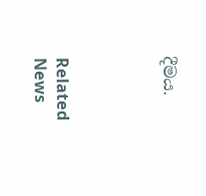දීමය.




Related News